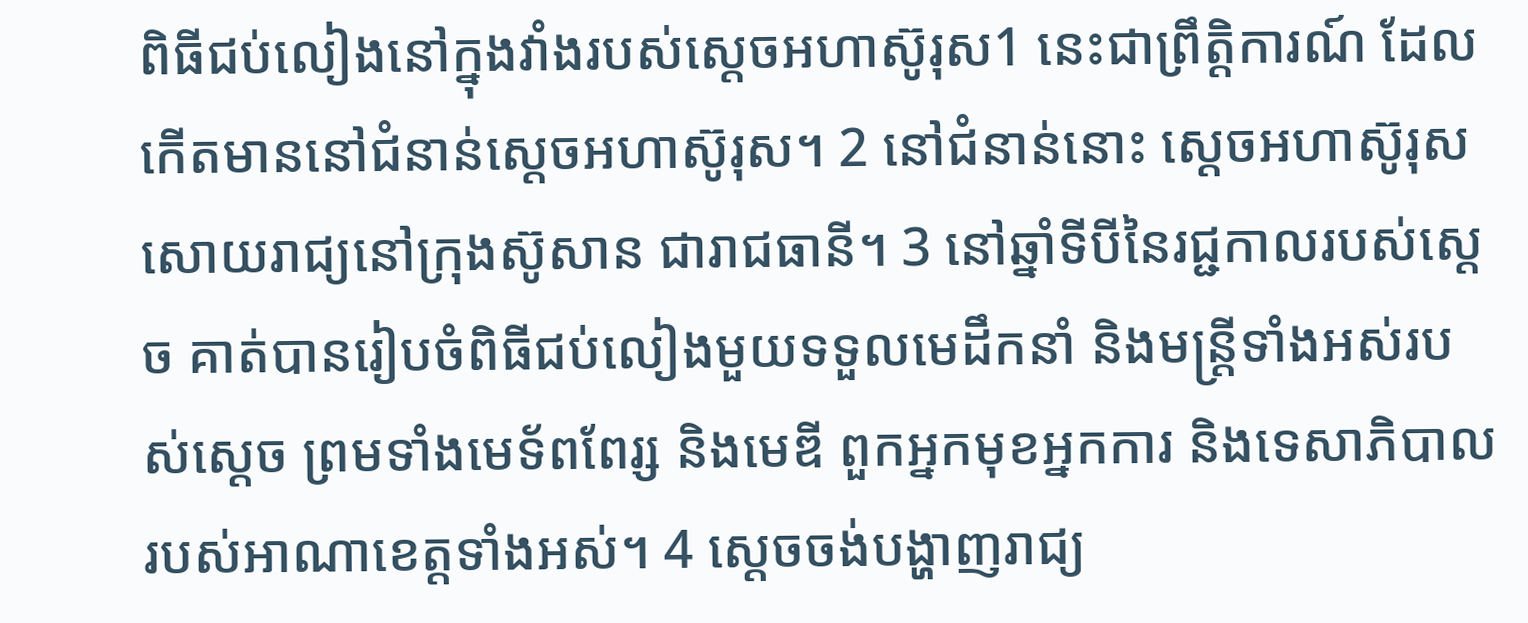ពិធីជប់លៀងនៅក្នុងវាំងរបស់ស្តេចអហាស៊ូរុស1 នេះជាព្រឹត្តិការណ៍ ដែលកើតមាននៅជំនាន់ស្តេចអហាស៊ូរុស។ 2 នៅជំនាន់នោះ ស្តេចអហាស៊ូរុសសោយរាជ្យនៅក្រុងស៊ូសាន ជារាជធានី។ 3 នៅឆ្នាំទីបីនៃរជ្ជកាលរបស់ស្ដេច គាត់បានរៀបចំពិធីជប់លៀងមួយទទួលមេដឹកនាំ និងមន្ត្រីទាំងអស់របស់ស្ដេច ព្រមទាំងមេទ័ពពែរ្ស និងមេឌី ពួកអ្នកមុខអ្នកការ និងទេសាភិបាលរបស់អាណាខេត្តទាំងអស់។ 4 ស្ដេចចង់បង្ហាញរាជ្យ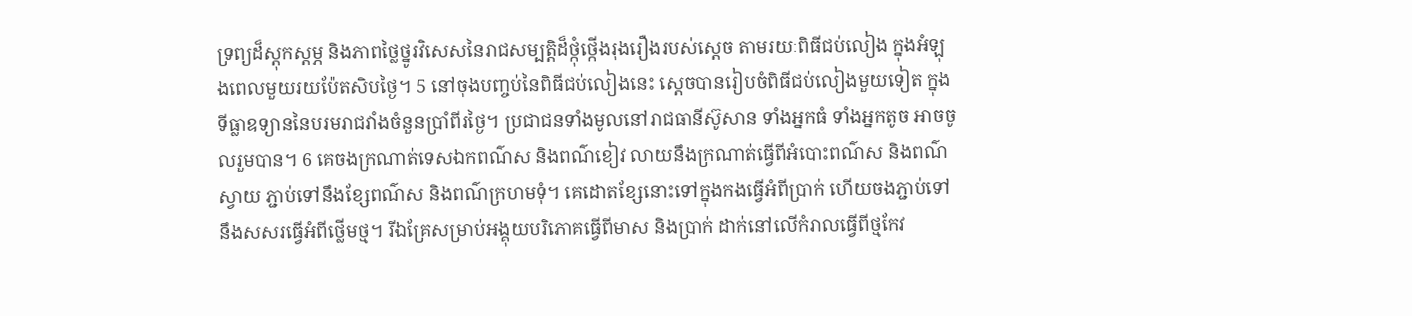ទ្រព្យដ៏ស្ដុកស្ដម្ភ និងភាពថ្លៃថ្នូរវិសេសនៃរាជសម្បត្តិដ៏ថ្កុំថ្កើងរុងរឿងរបស់ស្ដេច តាមរយៈពិធីជប់លៀង ក្នុងអំឡុងពេលមួយរយប៉ែតសិបថ្ងៃ។ 5 នៅចុងបញ្ចប់នៃពិធីជប់លៀងនេះ ស្ដេចបានរៀបចំពិធីជប់លៀងមួយទៀត ក្នុងទីធ្លាឧទ្យាននៃបរមរាជវាំងចំនួនប្រាំពីរថ្ងៃ។ ប្រជាជនទាំងមូលនៅរាជធានីស៊ូសាន ទាំងអ្នកធំ ទាំងអ្នកតូច អាចចូលរួមបាន។ 6 គេចងក្រណាត់ទេសឯកពណ៌ស និងពណ៌ខៀវ លាយនឹងក្រណាត់ធ្វើពីអំបោះពណ៌ស និងពណ៌ស្វាយ ភ្ជាប់ទៅនឹងខ្សែពណ៌ស និងពណ៌ក្រហមទុំ។ គេដោតខ្សែនោះទៅក្នុងកងធ្វើអំពីប្រាក់ ហើយចងភ្ជាប់ទៅនឹងសសរធ្វើអំពីថ្លើមថ្ម។ រីឯគ្រែសម្រាប់អង្គុយបរិភោគធ្វើពីមាស និងប្រាក់ ដាក់នៅលើកំរាលធ្វើពីថ្មកែវ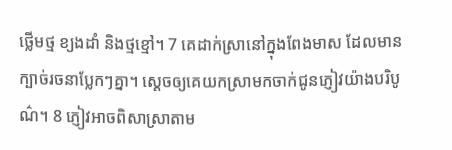ថ្លើមថ្ម ខ្យងដាំ និងថ្មខ្មៅ។ 7 គេដាក់ស្រានៅក្នុងពែងមាស ដែលមានក្បាច់រចនាប្លែកៗគ្នា។ ស្ដេចឲ្យគេយកស្រាមកចាក់ជូនភ្ញៀវយ៉ាងបរិបូណ៌។ 8 ភ្ញៀវអាចពិសាស្រាតាម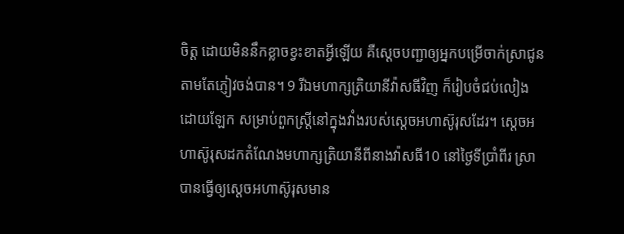ចិត្ត ដោយមិននឹកខ្លាចខ្វះខាតអ្វីឡើយ គឺស្ដេចបញ្ជាឲ្យអ្នកបម្រើចាក់ស្រាជូន តាមតែភ្ញៀវចង់បាន។ 9 រីឯមហាក្សត្រិយានីវ៉ាសធីវិញ ក៏រៀបចំជប់លៀងដោយឡែក សម្រាប់ពួកស្ត្រីនៅក្នុងវាំងរបស់ស្តេចអហាស៊ូរុសដែរ។ ស្តេចអហាស៊ូរុសដកតំណែងមហាក្សត្រិយានីពីនាងវ៉ាសធី10 នៅថ្ងៃទីប្រាំពីរ ស្រាបានធ្វើឲ្យស្តេចអហាស៊ូរុសមាន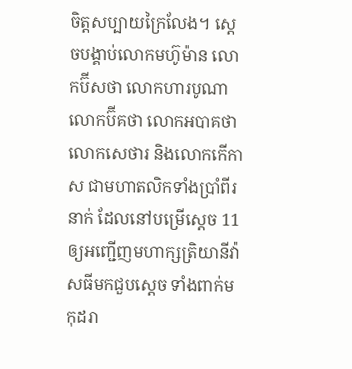ចិត្តសប្បាយក្រៃលែង។ ស្ដេចបង្គាប់លោកមហ៊ូម៉ាន លោកប៊ីសថា លោកហារបូណា លោកប៊ីគថា លោកអបាគថា លោកសេថារ និងលោកកើកាស ជាមហាតលិកទាំងប្រាំពីរនាក់ ដែលនៅបម្រើស្ដេច 11 ឲ្យអញ្ជើញមហាក្សត្រិយានីវ៉ាសធីមកជួបស្ដេច ទាំងពាក់មកុដរា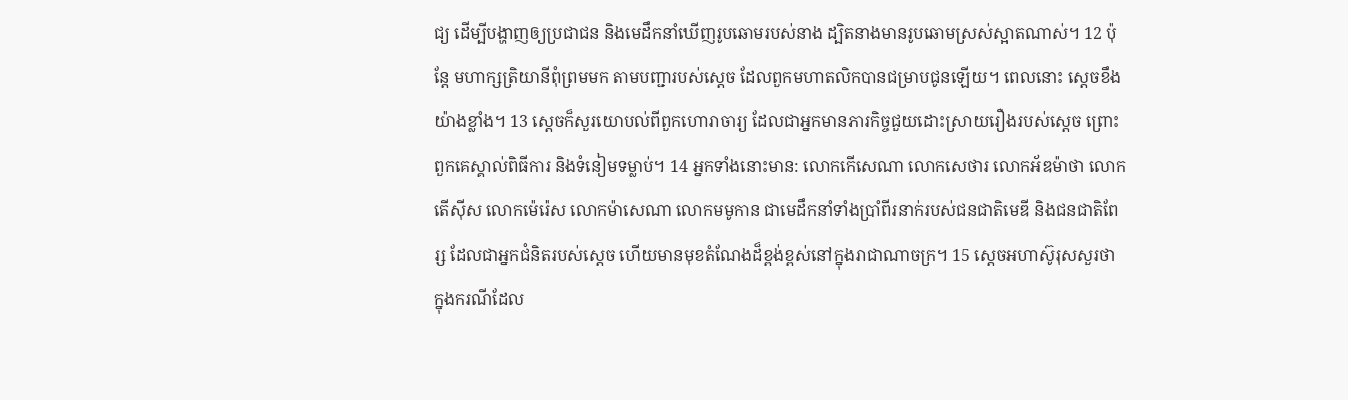ជ្យ ដើម្បីបង្ហាញឲ្យប្រជាជន និងមេដឹកនាំឃើញរូបឆោមរបស់នាង ដ្បិតនាងមានរូបឆោមស្រស់ស្អាតណាស់។ 12 ប៉ុន្តែ មហាក្សត្រិយានីពុំព្រមមក តាមបញ្ជារបស់ស្ដេច ដែលពួកមហាតលិកបានជម្រាបជូនឡើយ។ ពេលនោះ ស្តេចខឹងយ៉ាងខ្លាំង។ 13 ស្ដេចក៏សួរយោបល់ពីពួកហោរាចារ្យ ដែលជាអ្នកមានភារកិច្ចជួយដោះស្រាយរឿងរបស់ស្ដេច ព្រោះពួកគេស្គាល់ពិធីការ និងទំនៀមទម្លាប់។ 14 អ្នកទាំងនោះមាន: លោកកើសេណា លោកសេថារ លោកអ័ឌម៉ាថា លោកតើស៊ីស លោកម៉េរ៉េស លោកម៉ាសេណា លោកមមូកាន ជាមេដឹកនាំទាំងប្រាំពីរនាក់របស់ជនជាតិមេឌី និងជនជាតិពែរ្ស ដែលជាអ្នកជំនិតរបស់ស្ដេច ហើយមានមុខតំណែងដ៏ខ្ពង់ខ្ពស់នៅក្នុងរាជាណាចក្រ។ 15 ស្តេចអហាស៊ូរុសសួរថា ក្នុងករណីដែល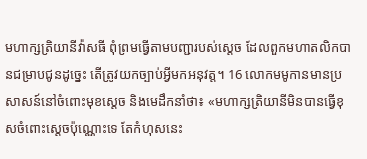មហាក្សត្រិយានីវ៉ាសធី ពុំព្រមធ្វើតាមបញ្ជារបស់ស្ដេច ដែលពួកមហាតលិកបានជម្រាបជូនដូច្នេះ តើត្រូវយកច្បាប់អ្វីមកអនុវត្ត។ 16 លោកមមូកានមានប្រសាសន៍នៅចំពោះមុខស្ដេច និងមេដឹកនាំថា៖ «មហាក្សត្រិយានីមិនបានធ្វើខុសចំពោះស្តេចប៉ុណ្ណោះទេ តែកំហុសនេះ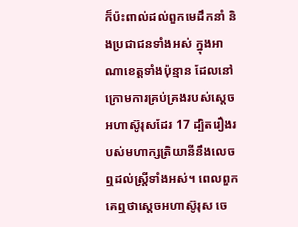ក៏ប៉ះពាល់ដល់ពួកមេដឹកនាំ និងប្រជាជនទាំងអស់ ក្នុងអាណាខេត្តទាំងប៉ុន្មាន ដែលនៅក្រោមការគ្រប់គ្រងរបស់ស្តេចអហាស៊ូរុសដែរ 17 ដ្បិតរឿងរបស់មហាក្សត្រិយានីនឹងលេចឮដល់ស្ត្រីទាំងអស់។ ពេលពួកគេឮថាស្តេចអហាស៊ូរុស ចេ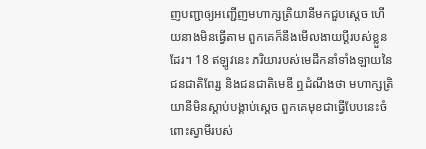ញបញ្ជាឲ្យអញ្ជើញមហាក្សត្រិយានីមកជួបស្ដេច ហើយនាងមិនធ្វើតាម ពួកគេក៏នឹងមើលងាយប្ដីរបស់ខ្លួនដែរ។ 18 ឥឡូវនេះ ភរិយារបស់មេដឹកនាំទាំងឡាយនៃជនជាតិពែរ្ស និងជនជាតិមេឌី ឮដំណឹងថា មហាក្សត្រិយានីមិនស្ដាប់បង្គាប់ស្តេច ពួកគេមុខជាធ្វើបែបនេះចំពោះស្វាមីរបស់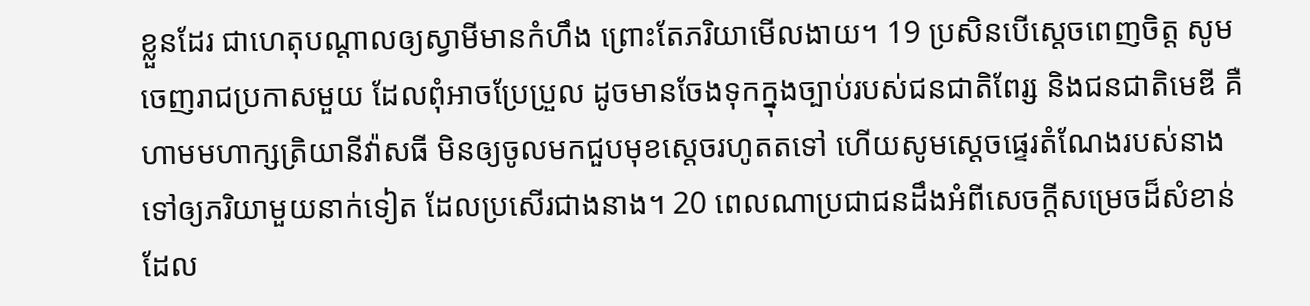ខ្លួនដែរ ជាហេតុបណ្ដាលឲ្យស្វាមីមានកំហឹង ព្រោះតែភរិយាមើលងាយ។ 19 ប្រសិនបើស្តេចពេញចិត្ត សូមចេញរាជប្រកាសមួយ ដែលពុំអាចប្រែប្រួល ដូចមានចែងទុកក្នុងច្បាប់របស់ជនជាតិពែរ្ស និងជនជាតិមេឌី គឺហាមមហាក្សត្រិយានីវ៉ាសធី មិនឲ្យចូលមកជួបមុខស្តេចរហូតតទៅ ហើយសូមស្តេចផ្ទេរតំណែងរបស់នាងទៅឲ្យភរិយាមួយនាក់ទៀត ដែលប្រសើរជាងនាង។ 20 ពេលណាប្រជាជនដឹងអំពីសេចក្ដីសម្រេចដ៏សំខាន់ ដែល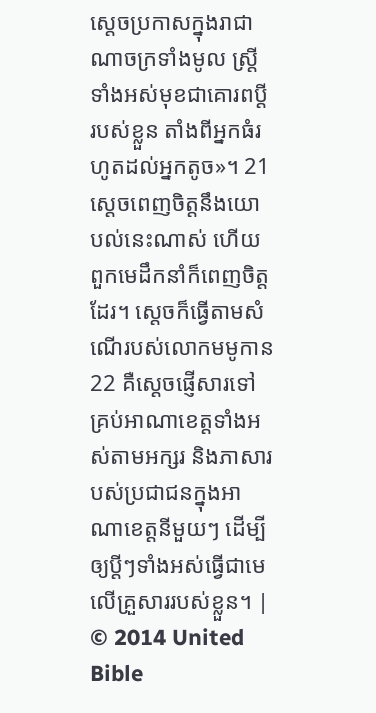ស្តេចប្រកាសក្នុងរាជាណាចក្រទាំងមូល ស្ត្រីទាំងអស់មុខជាគោរពប្ដីរបស់ខ្លួន តាំងពីអ្នកធំរហូតដល់អ្នកតូច»។ 21 ស្តេចពេញចិត្តនឹងយោបល់នេះណាស់ ហើយពួកមេដឹកនាំក៏ពេញចិត្តដែរ។ ស្តេចក៏ធ្វើតាមសំណើរបស់លោកមមូកាន 22 គឺស្ដេចផ្ញើសារទៅគ្រប់អាណាខេត្តទាំងអស់តាមអក្សរ និងភាសារបស់ប្រជាជនក្នុងអាណាខេត្តនីមួយៗ ដើម្បីឲ្យប្ដីៗទាំងអស់ធ្វើជាមេលើគ្រួសាររបស់ខ្លួន។ |
© 2014 United Bible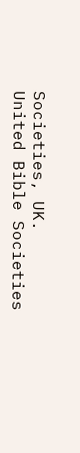Societies, UK.
United Bible Societies